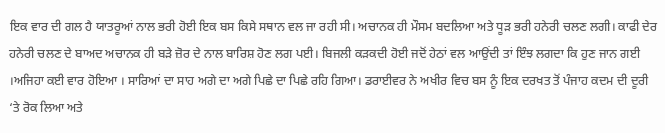ਇਕ ਵਾਰ ਦੀ ਗਲ ਹੈ ਯਾਤਰੂਆਂ ਨਾਲ ਭਰੀ ਹੋਈ ਇਕ ਬਸ ਕਿਸੇ ਸਥਾਨ ਵਲ ਜਾ ਰਹੀ ਸੀ। ਅਚਾਨਕ ਹੀ ਮੌਸਮ ਬਦਲਿਆ ਅਤੇ ਧੂੜ ਭਰੀ ਹਨੇਰੀ ਚਲਣ ਲਗੀ। ਕਾਫੀ ਦੇਰ ਹਨੇਰੀ ਚਲਣ ਦੇ ਬਾਅਦ ਅਚਾਨਕ ਹੀ ਬੜੇ ਜ਼ੋਰ ਦੇ ਨਾਲ ਬਾਰਿਸ਼ ਹੋਣ ਲਗ ਪਈ। ਬਿਜਲੀ ਕੜਕਦੀ ਹੋਈ ਜਦੋਂ ਹੇਠਾਂ ਵਲ ਆਉਂਦੀ ਤਾਂ ਇੰਝ ਲਗਦਾ ਕਿ ਹੁਣ ਜਾਨ ਗਈ ।ਅਜਿਹਾ ਕਈ ਵਾਰ ਹੋਇਆ । ਸਾਰਿਆਂ ਦਾ ਸਾਹ ਅਗੇ ਦਾ ਅਗੇ ਪਿਛੇ ਦਾ ਪਿਛੇ ਰਹਿ ਗਿਆ। ਡਰਾਈਵਰ ਨੇ ਅਖੀਰ ਵਿਚ ਬਸ ਨੂੰ ਇਕ ਦਰਖਤ ਤੋਂ ਪੰਜਾਹ ਕਦਮ ਦੀ ਦੂਰੀ ‘ਤੇ ਰੋਕ ਲਿਆ ਅਤੇ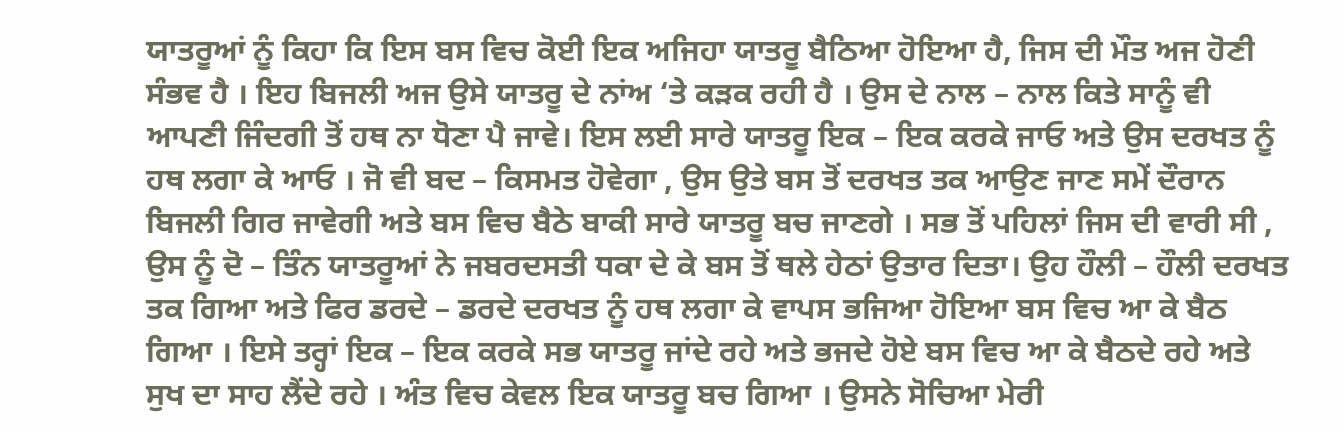ਯਾਤਰੂਆਂ ਨੂੰ ਕਿਹਾ ਕਿ ਇਸ ਬਸ ਵਿਚ ਕੋਈ ਇਕ ਅਜਿਹਾ ਯਾਤਰੂ ਬੈਠਿਆ ਹੋਇਆ ਹੈ, ਜਿਸ ਦੀ ਮੌਤ ਅਜ ਹੋਣੀ ਸੰਭਵ ਹੈ । ਇਹ ਬਿਜਲੀ ਅਜ ਉਸੇ ਯਾਤਰੂ ਦੇ ਨਾਂਅ ‘ਤੇ ਕੜਕ ਰਹੀ ਹੈ । ਉਸ ਦੇ ਨਾਲ – ਨਾਲ ਕਿਤੇ ਸਾਨੂੰ ਵੀ ਆਪਣੀ ਜਿੰਦਗੀ ਤੋਂ ਹਥ ਨਾ ਧੋਣਾ ਪੈ ਜਾਵੇ। ਇਸ ਲਈ ਸਾਰੇ ਯਾਤਰੂ ਇਕ – ਇਕ ਕਰਕੇ ਜਾਓ ਅਤੇ ਉਸ ਦਰਖਤ ਨੂੰ ਹਥ ਲਗਾ ਕੇ ਆਓ । ਜੋ ਵੀ ਬਦ – ਕਿਸਮਤ ਹੋਵੇਗਾ , ਉਸ ਉਤੇ ਬਸ ਤੋਂ ਦਰਖਤ ਤਕ ਆਉਣ ਜਾਣ ਸਮੇਂ ਦੌਰਾਨ ਬਿਜਲੀ ਗਿਰ ਜਾਵੇਗੀ ਅਤੇ ਬਸ ਵਿਚ ਬੈਠੇ ਬਾਕੀ ਸਾਰੇ ਯਾਤਰੂ ਬਚ ਜਾਣਗੇ । ਸਭ ਤੋਂ ਪਹਿਲਾਂ ਜਿਸ ਦੀ ਵਾਰੀ ਸੀ , ਉਸ ਨੂੰ ਦੋ – ਤਿੰਨ ਯਾਤਰੂਆਂ ਨੇ ਜਬਰਦਸਤੀ ਧਕਾ ਦੇ ਕੇ ਬਸ ਤੋਂ ਥਲੇ ਹੇਠਾਂ ਉਤਾਰ ਦਿਤਾ। ਉਹ ਹੌਲੀ – ਹੌਲੀ ਦਰਖਤ ਤਕ ਗਿਆ ਅਤੇ ਫਿਰ ਡਰਦੇ – ਡਰਦੇ ਦਰਖਤ ਨੂੰ ਹਥ ਲਗਾ ਕੇ ਵਾਪਸ ਭਜਿਆ ਹੋਇਆ ਬਸ ਵਿਚ ਆ ਕੇ ਬੈਠ ਗਿਆ । ਇਸੇ ਤਰ੍ਹਾਂ ਇਕ – ਇਕ ਕਰਕੇ ਸਭ ਯਾਤਰੂ ਜਾਂਦੇ ਰਹੇ ਅਤੇ ਭਜਦੇ ਹੋਏ ਬਸ ਵਿਚ ਆ ਕੇ ਬੈਠਦੇ ਰਹੇ ਅਤੇ ਸੁਖ ਦਾ ਸਾਹ ਲੈਂਦੇ ਰਹੇ । ਅੰਤ ਵਿਚ ਕੇਵਲ ਇਕ ਯਾਤਰੂ ਬਚ ਗਿਆ । ਉਸਨੇ ਸੋਚਿਆ ਮੇਰੀ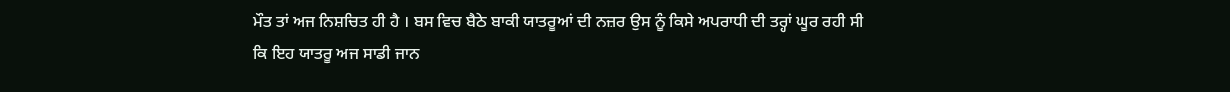ਮੌਤ ਤਾਂ ਅਜ ਨਿਸ਼ਚਿਤ ਹੀ ਹੈ । ਬਸ ਵਿਚ ਬੈਠੇ ਬਾਕੀ ਯਾਤਰੂਆਂ ਦੀ ਨਜ਼ਰ ਉਸ ਨੂੰ ਕਿਸੇ ਅਪਰਾਧੀ ਦੀ ਤਰ੍ਹਾਂ ਘੂਰ ਰਹੀ ਸੀ ਕਿ ਇਹ ਯਾਤਰੂ ਅਜ ਸਾਡੀ ਜਾਨ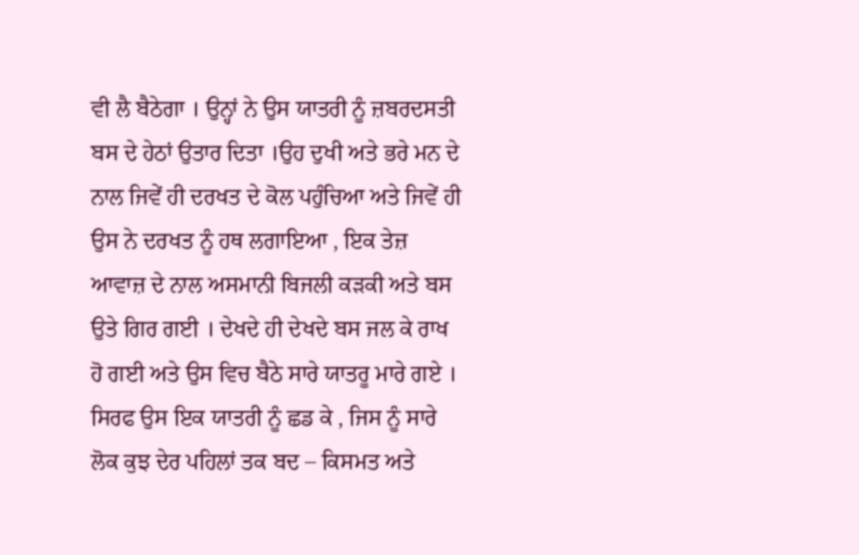ਵੀ ਲੈ ਬੈਠੇਗਾ । ਉਨ੍ਹਾਂ ਨੇ ਉਸ ਯਾਤਰੀ ਨੂੰ ਜ਼ਬਰਦਸਤੀ ਬਸ ਦੇ ਹੇਠਾਂ ਉਤਾਰ ਦਿਤਾ ।ਉਹ ਦੁਖੀ ਅਤੇ ਭਰੇ ਮਨ ਦੇ ਨਾਲ ਜਿਵੇਂ ਹੀ ਦਰਖਤ ਦੇ ਕੋਲ ਪਹੁੰਚਿਆ ਅਤੇ ਜਿਵੇਂ ਹੀ ਉਸ ਨੇ ਦਰਖਤ ਨੂੰ ਹਥ ਲਗਾਇਆ , ਇਕ ਤੇਜ਼ ਆਵਾਜ਼ ਦੇ ਨਾਲ ਅਸਮਾਨੀ ਬਿਜਲੀ ਕੜਕੀ ਅਤੇ ਬਸ ਉਤੇ ਗਿਰ ਗਈ । ਦੇਖਦੇ ਹੀ ਦੇਖਦੇ ਬਸ ਜਲ ਕੇ ਰਾਖ ਹੋ ਗਈ ਅਤੇ ਉਸ ਵਿਚ ਬੈਠੇ ਸਾਰੇ ਯਾਤਰੂ ਮਾਰੇ ਗਏ । ਸਿਰਫ ਉਸ ਇਕ ਯਾਤਰੀ ਨੂੰ ਛਡ ਕੇ , ਜਿਸ ਨੂੰ ਸਾਰੇ ਲੋਕ ਕੁਝ ਦੇਰ ਪਹਿਲਾਂ ਤਕ ਬਦ – ਕਿਸਮਤ ਅਤੇ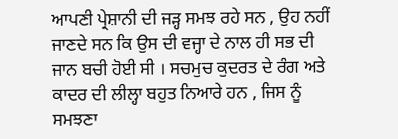ਆਪਣੀ ਪ੍ਰੇਸ਼ਾਨੀ ਦੀ ਜੜ੍ਹ ਸਮਝ ਰਹੇ ਸਨ , ਉਹ ਨਹੀਂ ਜਾਣਦੇ ਸਨ ਕਿ ਉਸ ਦੀ ਵਜ੍ਹਾ ਦੇ ਨਾਲ ਹੀ ਸਭ ਦੀ ਜਾਨ ਬਚੀ ਹੋਈ ਸੀ । ਸਚਮੁਚ ਕੁਦਰਤ ਦੇ ਰੰਗ ਅਤੇ ਕਾਦਰ ਦੀ ਲੀਲ੍ਹਾ ਬਹੁਤ ਨਿਆਰੇ ਹਨ , ਜਿਸ ਨੂੰ ਸਮਝਣਾ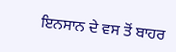ਇਨਸਾਨ ਦੇ ਵਸ ਤੋਂ ਬਾਹਰ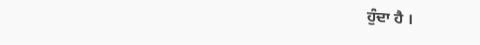ਹੁੰਦਾ ਹੈ ।